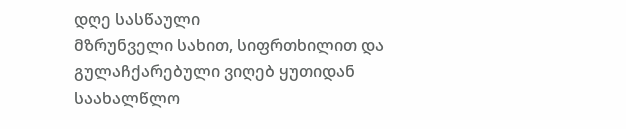დღე სასწაული
მზრუნველი სახით, სიფრთხილით და გულაჩქარებული ვიღებ ყუთიდან საახალწლო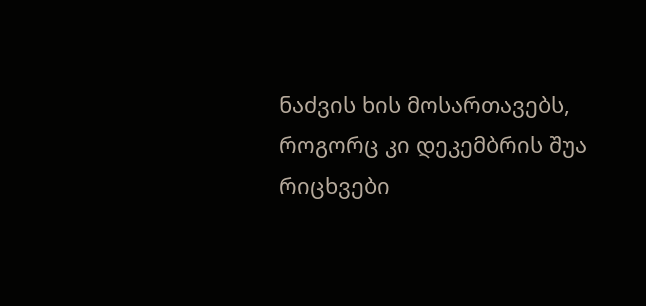ნაძვის ხის მოსართავებს, როგორც კი დეკემბრის შუა რიცხვები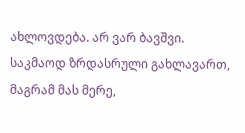ახლოვდება. არ ვარ ბავშვი. საკმაოდ ზრდასრული გახლავართ, მაგრამ მას მერე,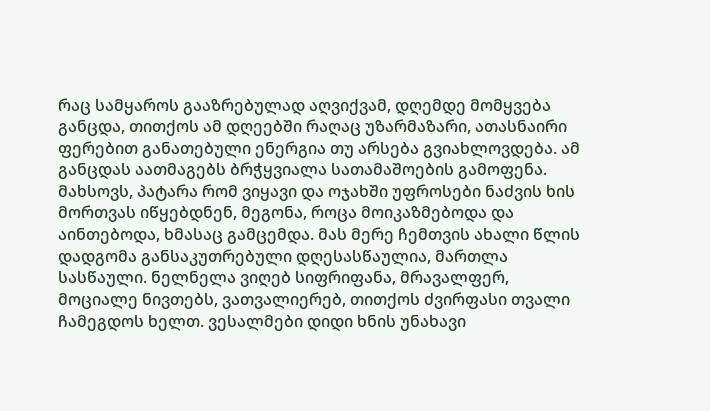რაც სამყაროს გააზრებულად აღვიქვამ, დღემდე მომყვება განცდა, თითქოს ამ დღეებში რაღაც უზარმაზარი, ათასნაირი ფერებით განათებული ენერგია თუ არსება გვიახლოვდება. ამ განცდას აათმაგებს ბრჭყვიალა სათამაშოების გამოფენა. მახსოვს, პატარა რომ ვიყავი და ოჯახში უფროსები ნაძვის ხის მორთვას იწყებდნენ, მეგონა, როცა მოიკაზმებოდა და აინთებოდა, ხმასაც გამცემდა. მას მერე ჩემთვის ახალი წლის დადგომა განსაკუთრებული დღესასწაულია, მართლა სასწაული. ნელნელა ვიღებ სიფრიფანა, მრავალფერ, მოციალე ნივთებს, ვათვალიერებ, თითქოს ძვირფასი თვალი ჩამეგდოს ხელთ. ვესალმები დიდი ხნის უნახავი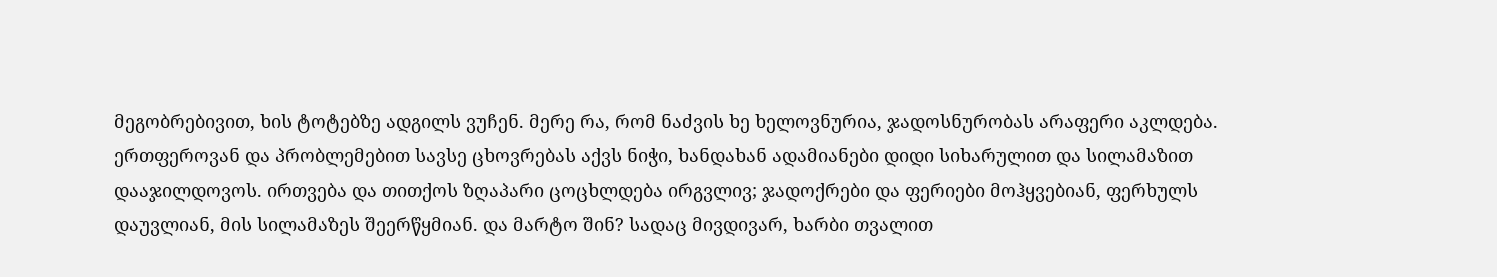მეგობრებივით, ხის ტოტებზე ადგილს ვუჩენ. მერე რა, რომ ნაძვის ხე ხელოვნურია, ჯადოსნურობას არაფერი აკლდება. ერთფეროვან და პრობლემებით სავსე ცხოვრებას აქვს ნიჭი, ხანდახან ადამიანები დიდი სიხარულით და სილამაზით დააჯილდოვოს. ირთვება და თითქოს ზღაპარი ცოცხლდება ირგვლივ; ჯადოქრები და ფერიები მოჰყვებიან, ფერხულს დაუვლიან, მის სილამაზეს შეერწყმიან. და მარტო შინ? სადაც მივდივარ, ხარბი თვალით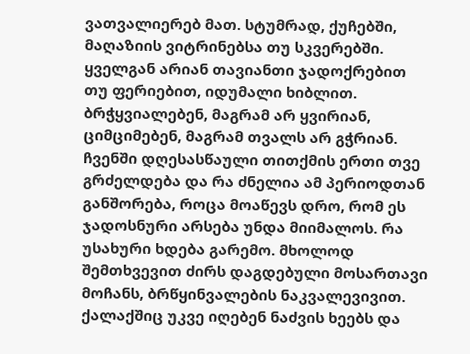ვათვალიერებ მათ. სტუმრად, ქუჩებში, მაღაზიის ვიტრინებსა თუ სკვერებში. ყველგან არიან თავიანთი ჯადოქრებით თუ ფერიებით, იდუმალი ხიბლით. ბრჭყვიალებენ, მაგრამ არ ყვირიან, ციმციმებენ, მაგრამ თვალს არ გჭრიან. ჩვენში დღესასწაული თითქმის ერთი თვე გრძელდება და რა ძნელია ამ პერიოდთან განშორება, როცა მოაწევს დრო, რომ ეს ჯადოსნური არსება უნდა მიიმალოს. რა უსახური ხდება გარემო. მხოლოდ შემთხვევით ძირს დაგდებული მოსართავი მოჩანს, ბრწყინვალების ნაკვალევივით. ქალაქშიც უკვე იღებენ ნაძვის ხეებს და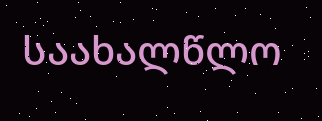საახალწლო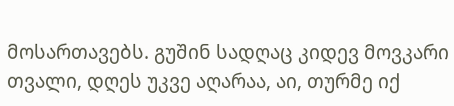მოსართავებს. გუშინ სადღაც კიდევ მოვკარი თვალი, დღეს უკვე აღარაა, აი, თურმე იქ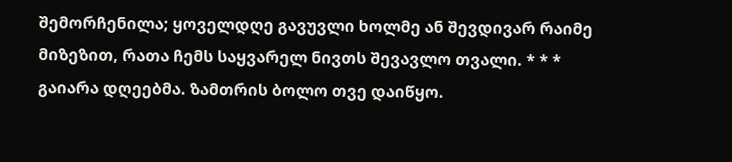შემორჩენილა; ყოველდღე გავუვლი ხოლმე ან შევდივარ რაიმე მიზეზით, რათა ჩემს საყვარელ ნივთს შევავლო თვალი. * * * გაიარა დღეებმა. ზამთრის ბოლო თვე დაიწყო.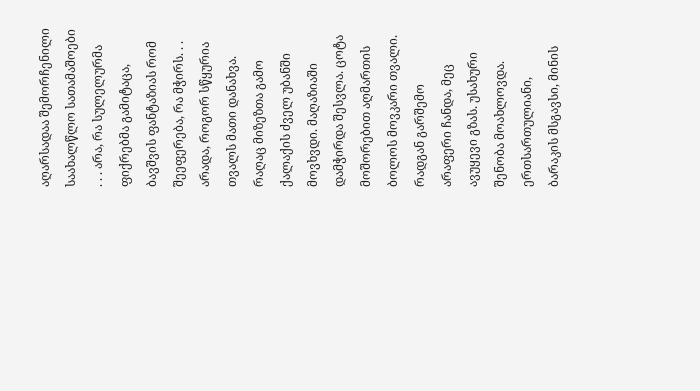აღარსადაა შემორჩენილი საახალწლო სათამაშოები . . . არა, რა სულელურმა ფიქრებმა გამიტაცა, ბავშვის ფანტაზიას რომ შეეფერება, რა მჭირს. . . არადა, როგორ სწყურია თვალს მათი დანახვა. რაღაც მიზეზთა გამო ქალაქის ძველ უბანში მოვხვდი. მაღაზიაში დამჭირდა შესვლა. ცოტა მოშორებით აღმართის ბოლოს მოვკარი თვალი. რადგან გარშემო არაფერი ჩანდა, მეც ავუყევი გზას. უსახური შენობა მოახლოვდა. ერთსართულიანი, ბარაკის მსგავსი, მინის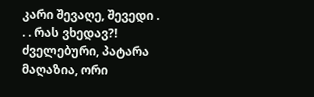კარი შევაღე, შევედი . . . რას ვხედავ?! ძველებური, პატარა მაღაზია, ორი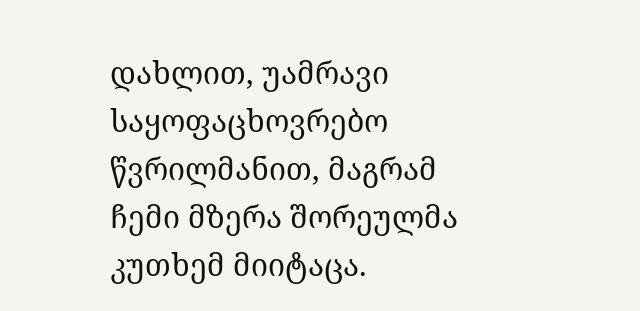დახლით, უამრავი საყოფაცხოვრებო წვრილმანით, მაგრამ ჩემი მზერა შორეულმა კუთხემ მიიტაცა.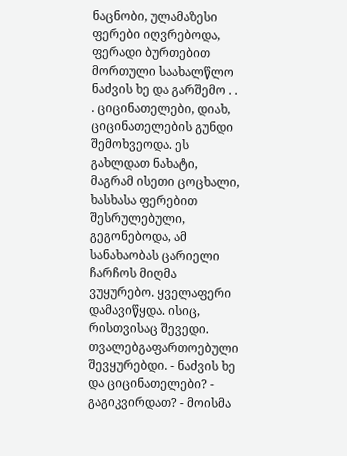ნაცნობი, ულამაზესი ფერები იღვრებოდა, ფერადი ბურთებით მორთული საახალწლო ნაძვის ხე და გარშემო . . . ციცინათელები, დიახ, ციცინათელების გუნდი შემოხვეოდა. ეს გახლდათ ნახატი, მაგრამ ისეთი ცოცხალი, ხასხასა ფერებით შესრულებული, გეგონებოდა, ამ სანახაობას ცარიელი ჩარჩოს მიღმა ვუყურებო. ყველაფერი დამავიწყდა. ისიც, რისთვისაც შევედი. თვალებგაფართოებული შევყურებდი. - ნაძვის ხე და ციცინათელები? - გაგიკვირდათ? - მოისმა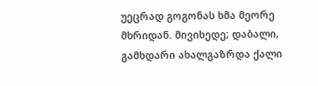უეცრად გოგონას ხმა მეორე მხრიდან. მივიხედე; დაბალი, გამხდარი ახალგაზრდა ქალი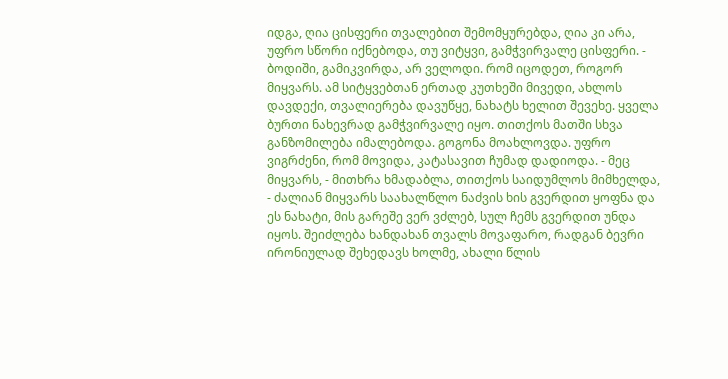იდგა, ღია ცისფერი თვალებით შემომყურებდა, ღია კი არა, უფრო სწორი იქნებოდა, თუ ვიტყვი, გამჭვირვალე ცისფერი. - ბოდიში, გამიკვირდა, არ ველოდი. რომ იცოდეთ, როგორ მიყვარს. ამ სიტყვებთან ერთად კუთხეში მივედი, ახლოს დავდექი, თვალიერება დავუწყე, ნახატს ხელით შევეხე. ყველა ბურთი ნახევრად გამჭვირვალე იყო. თითქოს მათში სხვა განზომილება იმალებოდა. გოგონა მოახლოვდა. უფრო ვიგრძენი, რომ მოვიდა, კატასავით ჩუმად დადიოდა. - მეც მიყვარს, - მითხრა ხმადაბლა, თითქოს საიდუმლოს მიმხელდა, - ძალიან მიყვარს საახალწლო ნაძვის ხის გვერდით ყოფნა და ეს ნახატი, მის გარეშე ვერ ვძლებ, სულ ჩემს გვერდით უნდა იყოს. შეიძლება ხანდახან თვალს მოვაფარო, რადგან ბევრი ირონიულად შეხედავს ხოლმე, ახალი წლის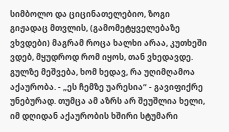სიმბოლო და ციცინათელებიო, ზოგი გიჟადაც მთვლის, (გამომეტყველებაზე ვხვდები) მაგრამ როცა ხალხი არაა, კუთხეში ვდებ, მყუდროდ რომ იყოს, თან ვხედავდე. გულზე მეშვება, ხომ ხედავ, რა უღიმღამოა აქაურობა. - „ეს ჩემზე უარესია“ - გავიფიქრე უნებურად. თუმცა ამ აზრს არ შეუშლია ხელი, იმ დღიდან აქაურობის ხშირი სტუმარი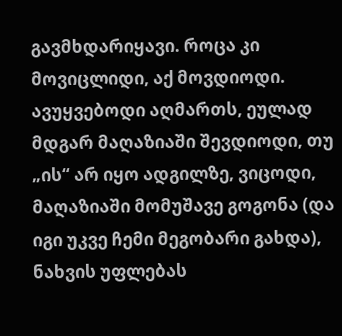გავმხდარიყავი. როცა კი მოვიცლიდი, აქ მოვდიოდი. ავუყვებოდი აღმართს, ეულად მდგარ მაღაზიაში შევდიოდი, თუ „ის“ არ იყო ადგილზე, ვიცოდი, მაღაზიაში მომუშავე გოგონა (და იგი უკვე ჩემი მეგობარი გახდა), ნახვის უფლებას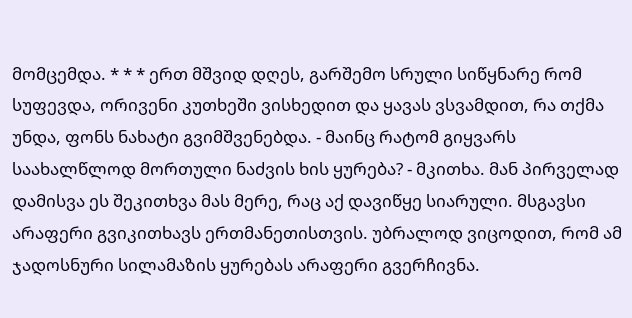მომცემდა. * * * ერთ მშვიდ დღეს, გარშემო სრული სიწყნარე რომ სუფევდა, ორივენი კუთხეში ვისხედით და ყავას ვსვამდით, რა თქმა უნდა, ფონს ნახატი გვიმშვენებდა. - მაინც რატომ გიყვარს საახალწლოდ მორთული ნაძვის ხის ყურება? - მკითხა. მან პირველად დამისვა ეს შეკითხვა მას მერე, რაც აქ დავიწყე სიარული. მსგავსი არაფერი გვიკითხავს ერთმანეთისთვის. უბრალოდ ვიცოდით, რომ ამ ჯადოსნური სილამაზის ყურებას არაფერი გვერჩივნა.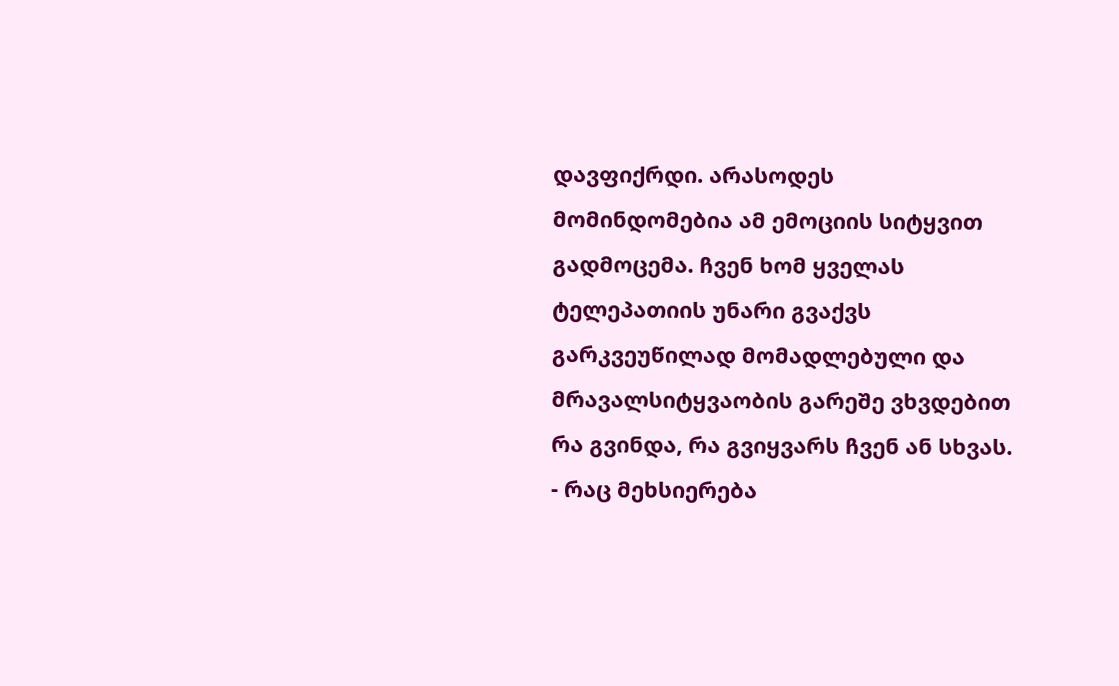დავფიქრდი. არასოდეს მომინდომებია ამ ემოციის სიტყვით გადმოცემა. ჩვენ ხომ ყველას ტელეპათიის უნარი გვაქვს გარკვეუწილად მომადლებული და მრავალსიტყვაობის გარეშე ვხვდებით რა გვინდა, რა გვიყვარს ჩვენ ან სხვას. - რაც მეხსიერება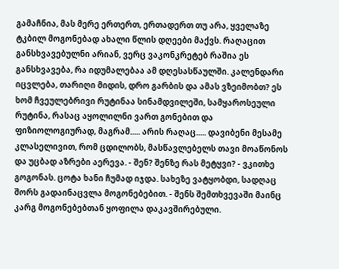გამაჩნია, მას მერე ერთერთ, ერთადერთ თუ არა, ყველაზე ტკბილ მოგონებად ახალი წლის დღეები მაქვს. რაღაცით განსხვავებულნი არიან, ვერც ვაკონკრეტებ რაშია ეს განსხვავება, რა იდუმალებაა ამ დღესასწაულში. კალენდარი იცვლება, თარიღი მიდის, დრო გარბის და ამას ვზეიმობთ? ეს ხომ ჩვეულებრივი რუტინაა სინამდვილეში, სამყაროსეული რუტინა, რასაც აყოლილნი ვართ გონებით და ფიზიოლოგიურად, მაგრამ..... არის რაღაც..... დავიბენი მესამე კლასელივით, რომ ცდილობს, მასწავლებელს თავი მოაწონოს და უცბად აზრები აერევა. - შენ? შენზე რას მეტყვი? - ვკითხე გოგონას. ცოტა ხანი ჩუმად იჯდა. სახეზე ვატყობდი, სადღაც შორს გადაინაცვლა მოგონებებით. - შენს შემთხვევაში მაინც კარგ მოგონებებთან ყოფილა დაკავშირებული.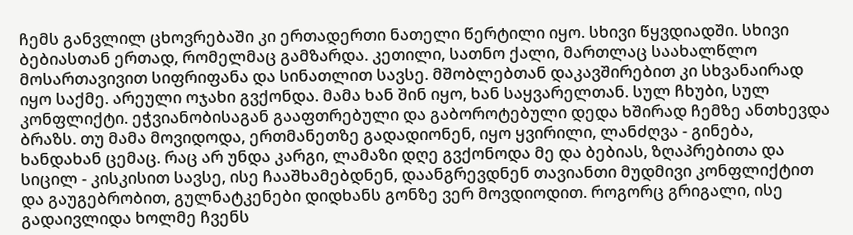ჩემს განვლილ ცხოვრებაში კი ერთადერთი ნათელი წერტილი იყო. სხივი წყვდიადში. სხივი ბებიასთან ერთად, რომელმაც გამზარდა. კეთილი, სათნო ქალი, მართლაც საახალწლო მოსართავივით სიფრიფანა და სინათლით სავსე. მშობლებთან დაკავშირებით კი სხვანაირად იყო საქმე. არეული ოჯახი გვქონდა. მამა ხან შინ იყო, ხან საყვარელთან. სულ ჩხუბი, სულ კონფლიქტი. ეჭვიანობისაგან გააფთრებული და გაბოროტებული დედა ხშირად ჩემზე ანთხევდა ბრაზს. თუ მამა მოვიდოდა, ერთმანეთზე გადადიონენ, იყო ყვირილი, ლანძღვა - გინება, ხანდახან ცემაც. რაც არ უნდა კარგი, ლამაზი დღე გვქონოდა მე და ბებიას, ზღაპრებითა და სიცილ - კისკისით სავსე, ისე ჩააშხამებდნენ, დაანგრევდნენ თავიანთი მუდმივი კონფლიქტით და გაუგებრობით, გულნატკენები დიდხანს გონზე ვერ მოვდიოდით. როგორც გრიგალი, ისე გადაივლიდა ხოლმე ჩვენს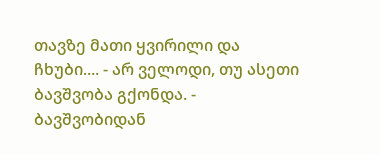თავზე მათი ყვირილი და ჩხუბი.... - არ ველოდი, თუ ასეთი ბავშვობა გქონდა. - ბავშვობიდან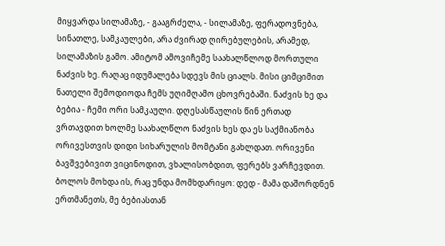მიყვარდა სილამაზე, - გააგრძელა, - სილამაზე, ფერადოვნება, სინათლე, სამკაულები, არა ძვირად ღირებულების, არამედ, სილამაზის გამო. ამიტომ ამოვიჩემე საახალწლოდ მორთული ნაძვის ხე. რაღაც იდუმალება სდევს მის ციალს. მისი ციმციმით ნათელი შემოდიოდა ჩემს უღიმღამო ცხოვრებაში. ნაძვის ხე და ბებია - ჩემი ორი სამკაული. დღესასწაულის წინ ერთად ვრთავდით ხოლმე საახალწლო ნაძვის ხეს და ეს საქმიანობა ორივესთვის დიდი სიხარულის მომტანი გახლდათ. ორივენი ბავშვებივით ვიცინოდით, ვხალისობდით, ფერებს ვარჩევდით. ბოლოს მოხდა ის, რაც უნდა მომხდარიყო: დედ - მამა დაშორდნენ ერთმანეთს, მე ბებიასთან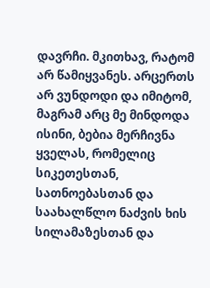დავრჩი. მკითხავ, რატომ არ წამიყვანეს. არცერთს არ ვუნდოდი და იმიტომ, მაგრამ არც მე მინდოდა ისინი, ბებია მერჩივნა ყველას, რომელიც სიკეთესთან, სათნოებასთან და საახალწლო ნაძვის ხის სილამაზესთან და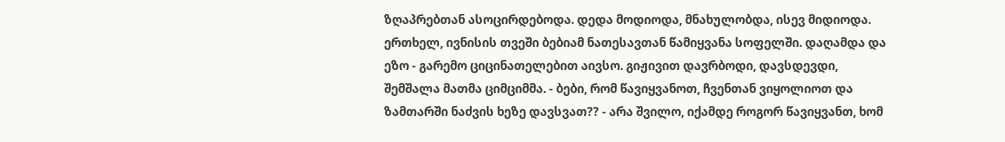ზღაპრებთან ასოცირდებოდა. დედა მოდიოდა, მნახულობდა, ისევ მიდიოდა. ერთხელ, ივნისის თვეში ბებიამ ნათესავთან წამიყვანა სოფელში. დაღამდა და ეზო - გარემო ციცინათელებით აივსო. გიჟივით დავრბოდი, დავსდევდი, შემშალა მათმა ციმციმმა. - ბები, რომ წავიყვანოთ, ჩვენთან ვიყოლიოთ და ზამთარში ნაძვის ხეზე დავსვათ?? - არა შვილო, იქამდე როგორ წავიყვანთ, ხომ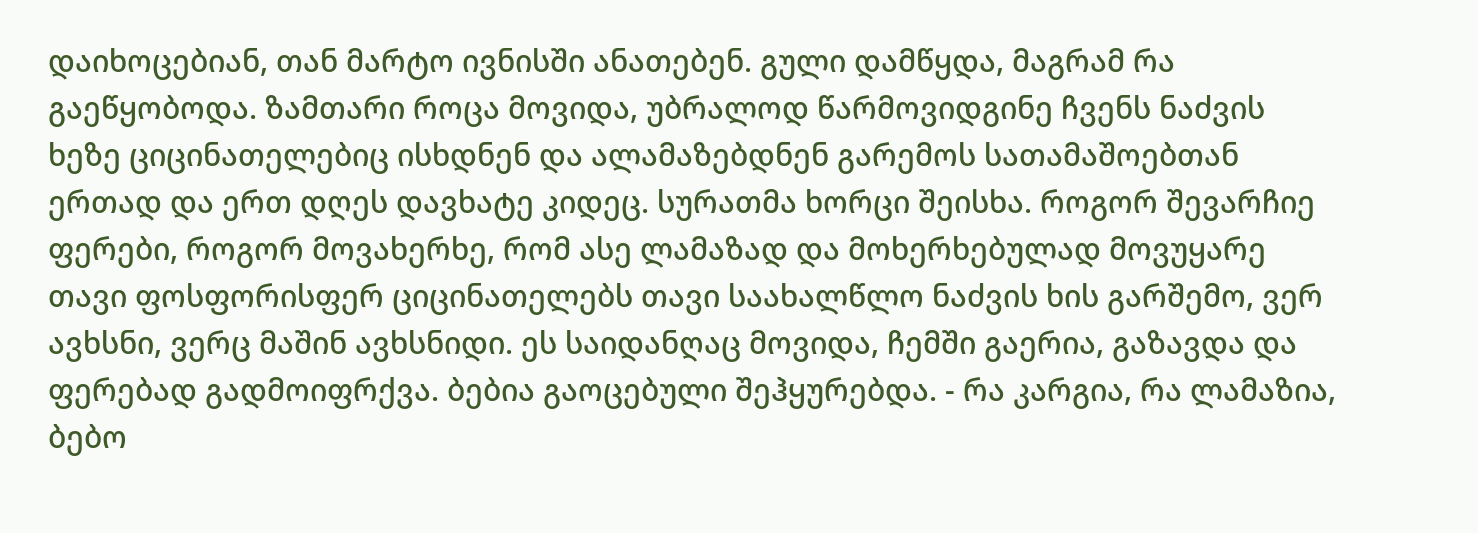დაიხოცებიან, თან მარტო ივნისში ანათებენ. გული დამწყდა, მაგრამ რა გაეწყობოდა. ზამთარი როცა მოვიდა, უბრალოდ წარმოვიდგინე ჩვენს ნაძვის ხეზე ციცინათელებიც ისხდნენ და ალამაზებდნენ გარემოს სათამაშოებთან ერთად და ერთ დღეს დავხატე კიდეც. სურათმა ხორცი შეისხა. როგორ შევარჩიე ფერები, როგორ მოვახერხე, რომ ასე ლამაზად და მოხერხებულად მოვუყარე თავი ფოსფორისფერ ციცინათელებს თავი საახალწლო ნაძვის ხის გარშემო, ვერ ავხსნი, ვერც მაშინ ავხსნიდი. ეს საიდანღაც მოვიდა, ჩემში გაერია, გაზავდა და ფერებად გადმოიფრქვა. ბებია გაოცებული შეჰყურებდა. - რა კარგია, რა ლამაზია, ბებო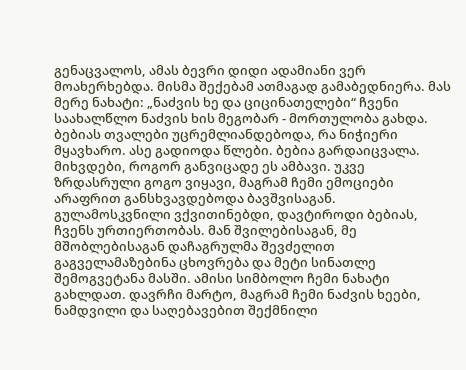გენაცვალოს, ამას ბევრი დიდი ადამიანი ვერ მოახერხებდა. მისმა შექებამ ათმაგად გამაბედნიერა. მას მერე ნახატი: „ნაძვის ხე და ციცინათელები“ ჩვენი საახალწლო ნაძვის ხის მეგობარ - მორთულობა გახდა. ბებიას თვალები უცრემლიანდებოდა, რა ნიჭიერი მყავხარო. ასე გადიოდა წლები. ბებია გარდაიცვალა. მიხვდები, როგორ განვიცადე ეს ამბავი. უკვე ზრდასრული გოგო ვიყავი, მაგრამ ჩემი ემოციები არაფრით განსხვავდებოდა ბავშვისაგან. გულამოსკვნილი ვქვითინებდი, დავტიროდი ბებიას, ჩვენს ურთიერთობას. მან შვილებისაგან, მე მშობლებისაგან დაჩაგრულმა შევძელით გაგველამაზებინა ცხოვრება და მეტი სინათლე შემოგვეტანა მასში. ამისი სიმბოლო ჩემი ნახატი გახლდათ. დავრჩი მარტო, მაგრამ ჩემი ნაძვის ხეები, ნამდვილი და საღებავებით შექმნილი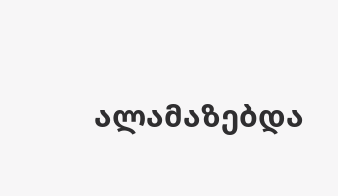ალამაზებდა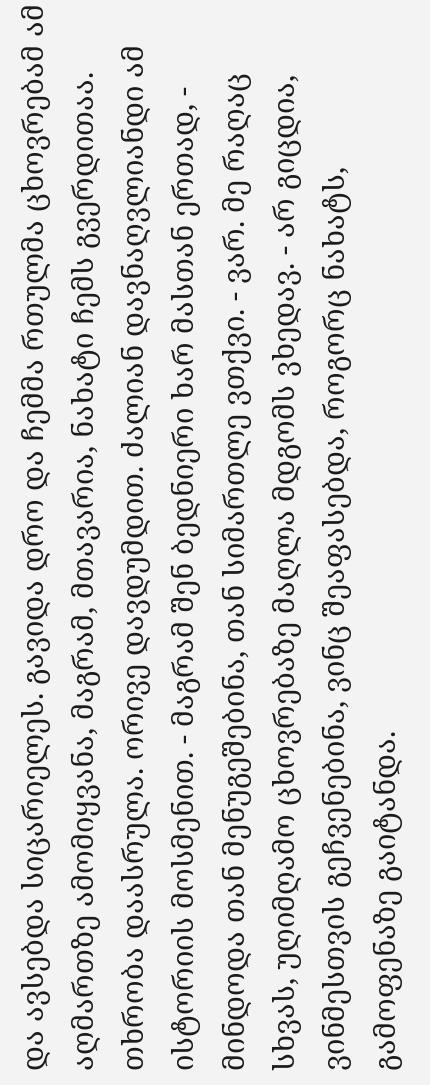და ავსებდა სიცარიელეს. გავიდა დრო და ჩემმა რთულმა ცხოვრებამ ამ აღმართზე ამომიყვანა, მაგრამ, მთავარია, ნახატი ჩემს გვერდითაა. თხრობა დაასრულა. ორივე დავდუმდით. ძალიან დავნაღვლიანდი ამ ისტორიის მოსმენით. - მაგრამ შენ ბედნიერი ხარ მასთან ერთად, - მინდოდა თან მენუგეშებინა, თან სიმართლე ვთქვი. - ვარ. მე რაღაც სხვას, უღიმღამო ცხოვრებაზე მაღლა მდგომს ვხედავ. - არ გიცდია, ვინმესთვის გეჩვენებინა, ვინც შეაფასებდა, როგორც ნახატს, გამოფენაზე გაიტანდა.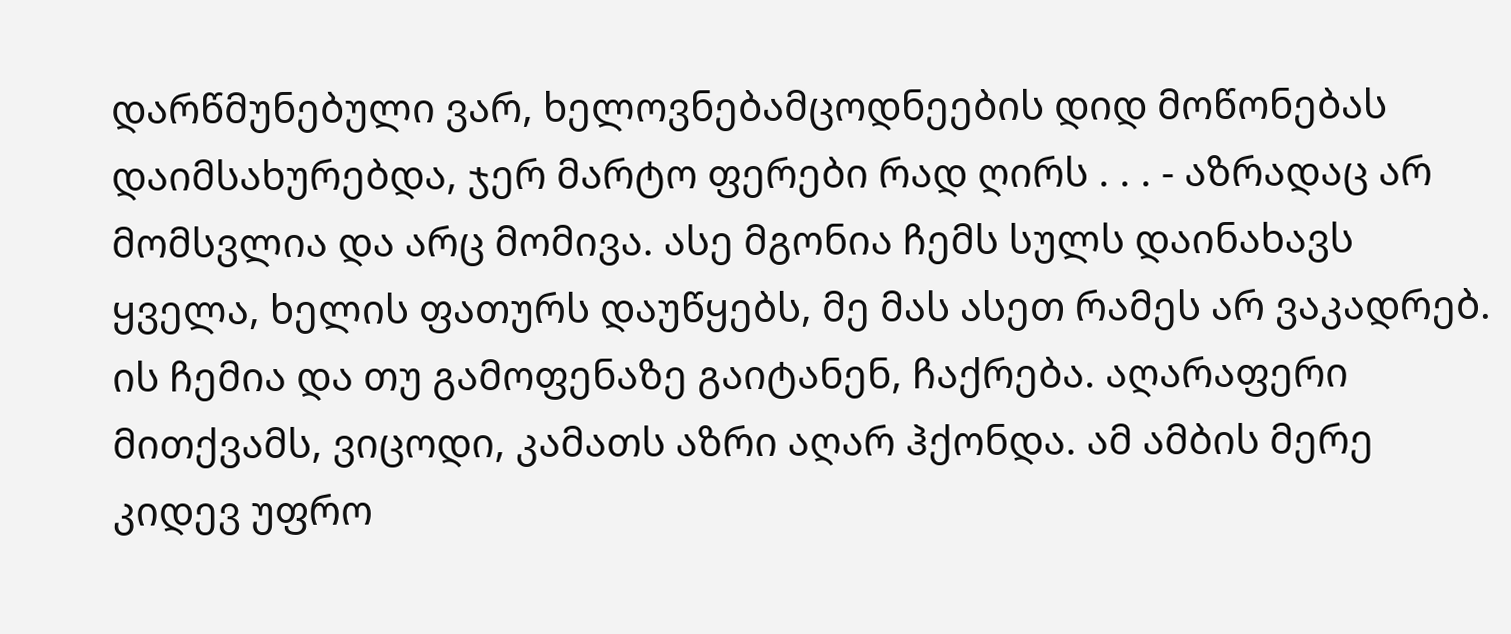დარწმუნებული ვარ, ხელოვნებამცოდნეების დიდ მოწონებას დაიმსახურებდა, ჯერ მარტო ფერები რად ღირს . . . - აზრადაც არ მომსვლია და არც მომივა. ასე მგონია ჩემს სულს დაინახავს ყველა, ხელის ფათურს დაუწყებს, მე მას ასეთ რამეს არ ვაკადრებ. ის ჩემია და თუ გამოფენაზე გაიტანენ, ჩაქრება. აღარაფერი მითქვამს, ვიცოდი, კამათს აზრი აღარ ჰქონდა. ამ ამბის მერე კიდევ უფრო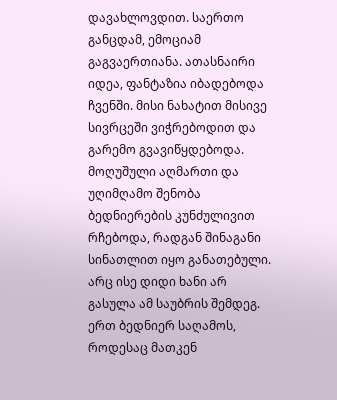დავახლოვდით. საერთო განცდამ, ემოციამ გაგვაერთიანა. ათასნაირი იდეა, ფანტაზია იბადებოდა ჩვენში. მისი ნახატით მისივე სივრცეში ვიჭრებოდით და გარემო გვავიწყდებოდა. მოღუშული აღმართი და უღიმღამო შენობა ბედნიერების კუნძულივით რჩებოდა, რადგან შინაგანი სინათლით იყო განათებული. არც ისე დიდი ხანი არ გასულა ამ საუბრის შემდეგ. ერთ ბედნიერ საღამოს, როდესაც მათკენ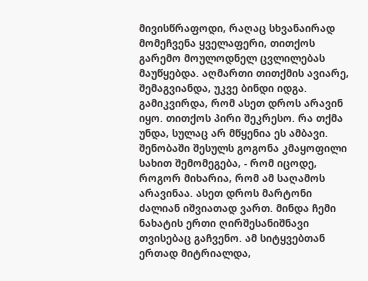მივისწრაფოდი, რაღაც სხვანაირად მომეჩვენა ყველაფერი, თითქოს გარემო მოულოდნელ ცვლილებას მაუწყებდა. აღმართი თითქმის ავიარე, შემაგვიანდა, უკვე ბინდი იდგა. გამიკვირდა, რომ ასეთ დროს არავინ იყო. თითქოს პირი შეკრესო. რა თქმა უნდა, სულაც არ მწყენია ეს ამბავი. შენობაში შესულს გოგონა კმაყოფილი სახით შემომეგება, - რომ იცოდე, როგორ მიხარია, რომ ამ საღამოს არავინაა. ასეთ დროს მარტონი ძალიან იშვიათად ვართ. მინდა ჩემი ნახატის ერთი ღირშესანიშნავი თვისებაც გაჩვენო. ამ სიტყვებთან ერთად მიტრიალდა,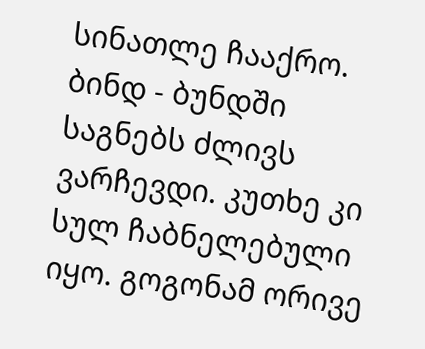სინათლე ჩააქრო. ბინდ - ბუნდში საგნებს ძლივს ვარჩევდი. კუთხე კი სულ ჩაბნელებული იყო. გოგონამ ორივე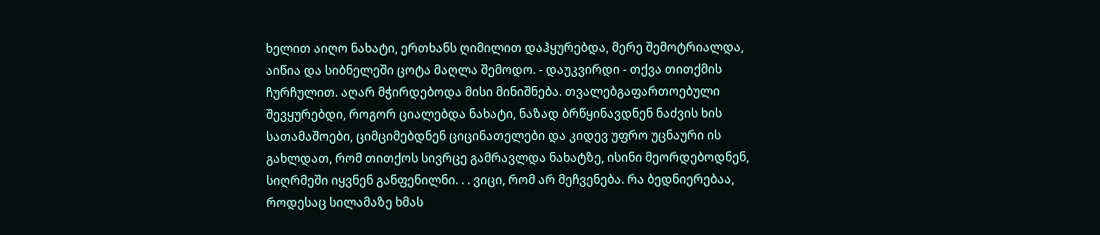ხელით აიღო ნახატი, ერთხანს ღიმილით დაჰყურებდა, მერე შემოტრიალდა, აიწია და სიბნელეში ცოტა მაღლა შემოდო. - დაუკვირდი - თქვა თითქმის ჩურჩულით. აღარ მჭირდებოდა მისი მინიშნება. თვალებგაფართოებული შევყურებდი, როგორ ციალებდა ნახატი, ნაზად ბრწყინავდნენ ნაძვის ხის სათამაშოები, ციმციმებდნენ ციცინათელები და კიდევ უფრო უცნაური ის გახლდათ, რომ თითქოს სივრცე გამრავლდა ნახატზე, ისინი მეორდებოდნენ, სიღრმეში იყვნენ განფენილნი. . . ვიცი, რომ არ მეჩვენება. რა ბედნიერებაა, როდესაც სილამაზე ხმას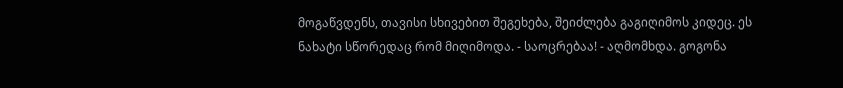მოგაწვდენს, თავისი სხივებით შეგეხება, შეიძლება გაგიღიმოს კიდეც. ეს ნახატი სწორედაც რომ მიღიმოდა. - საოცრებაა! - აღმომხდა. გოგონა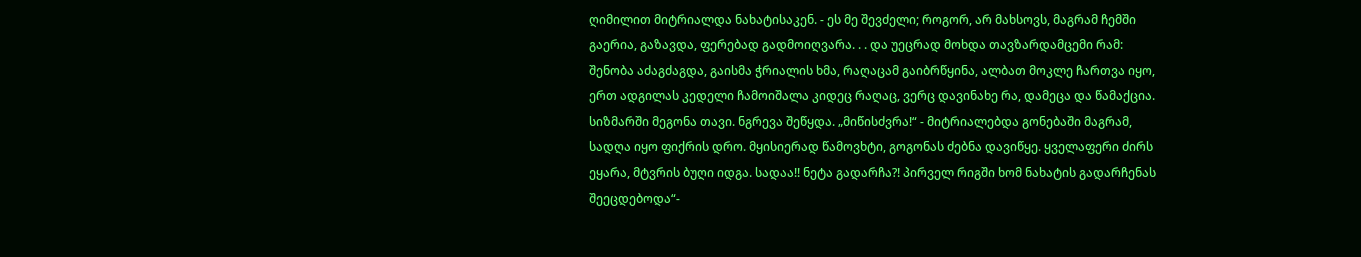ღიმილით მიტრიალდა ნახატისაკენ. - ეს მე შევძელი; როგორ, არ მახსოვს, მაგრამ ჩემში გაერია, გაზავდა, ფერებად გადმოიღვარა. . . და უეცრად მოხდა თავზარდამცემი რამ: შენობა აძაგძაგდა, გაისმა ჭრიალის ხმა, რაღაცამ გაიბრწყინა, ალბათ მოკლე ჩართვა იყო, ერთ ადგილას კედელი ჩამოიშალა კიდეც რაღაც, ვერც დავინახე რა, დამეცა და წამაქცია. სიზმარში მეგონა თავი. ნგრევა შეწყდა. „მიწისძვრა!“ - მიტრიალებდა გონებაში მაგრამ, სადღა იყო ფიქრის დრო. მყისიერად წამოვხტი, გოგონას ძებნა დავიწყე. ყველაფერი ძირს ეყარა, მტვრის ბუღი იდგა. სადაა!! ნეტა გადარჩა?! პირველ რიგში ხომ ნახატის გადარჩენას შეეცდებოდა“-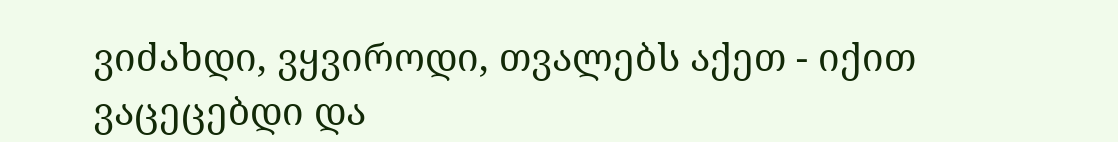ვიძახდი, ვყვიროდი, თვალებს აქეთ - იქით ვაცეცებდი და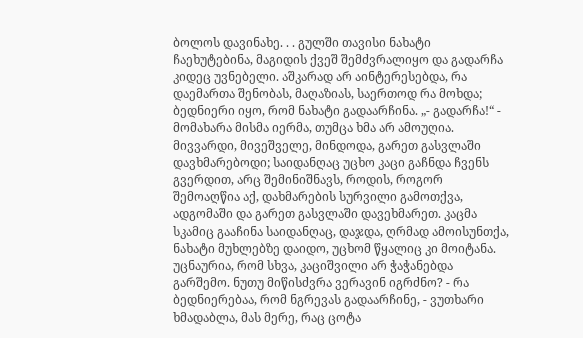ბოლოს დავინახე. . . გულში თავისი ნახატი ჩაეხუტებინა, მაგიდის ქვეშ შემძვრალიყო და გადარჩა კიდეც უვნებელი. აშკარად არ აინტერესებდა, რა დაემართა შენობას, მაღაზიას, საერთოდ რა მოხდა; ბედნიერი იყო, რომ ნახატი გადაარჩინა. „- გადარჩა!“ - მომახარა მისმა იერმა, თუმცა ხმა არ ამოუღია. მივვარდი, მივეშველე, მინდოდა, გარეთ გასვლაში დავხმარებოდი; საიდანღაც უცხო კაცი გაჩნდა ჩვენს გვერდით, არც შემინიშნავს, როდის, როგორ შემოაღწია აქ, დახმარების სურვილი გამოთქვა, ადგომაში და გარეთ გასვლაში დავეხმარეთ. კაცმა სკამიც გააჩინა საიდანღაც, დაჯდა, ღრმად ამოისუნთქა, ნახატი მუხლებზე დაიდო, უცხომ წყალიც კი მოიტანა. უცნაურია, რომ სხვა, კაციშვილი არ ჭაჭანებდა გარშემო. ნუთუ მიწისძვრა ვერავინ იგრძნო? - რა ბედნიერებაა, რომ ნგრევას გადაარჩინე, - ვუთხარი ხმადაბლა, მას მერე, რაც ცოტა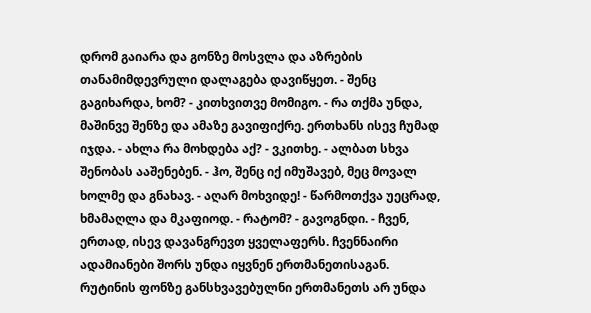დრომ გაიარა და გონზე მოსვლა და აზრების თანამიმდევრული დალაგება დავიწყეთ. - შენც გაგიხარდა, ხომ? - კითხვითვე მომიგო. - რა თქმა უნდა, მაშინვე შენზე და ამაზე გავიფიქრე. ერთხანს ისევ ჩუმად იჯდა. - ახლა რა მოხდება აქ? - ვკითხე. - ალბათ სხვა შენობას ააშენებენ. - ჰო, შენც იქ იმუშავებ, მეც მოვალ ხოლმე და გნახავ. - აღარ მოხვიდე! - წარმოთქვა უეცრად, ხმამაღლა და მკაფიოდ. - რატომ? - გავოგნდი. - ჩვენ, ერთად, ისევ დავანგრევთ ყველაფერს. ჩვენნაირი ადამიანები შორს უნდა იყვნენ ერთმანეთისაგან. რუტინის ფონზე განსხვავებულნი ერთმანეთს არ უნდა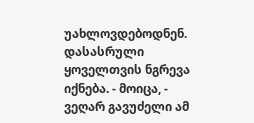უახლოვდებოდნენ. დასასრული ყოველთვის ნგრევა იქნება. - მოიცა, - ვეღარ გავუძელი ამ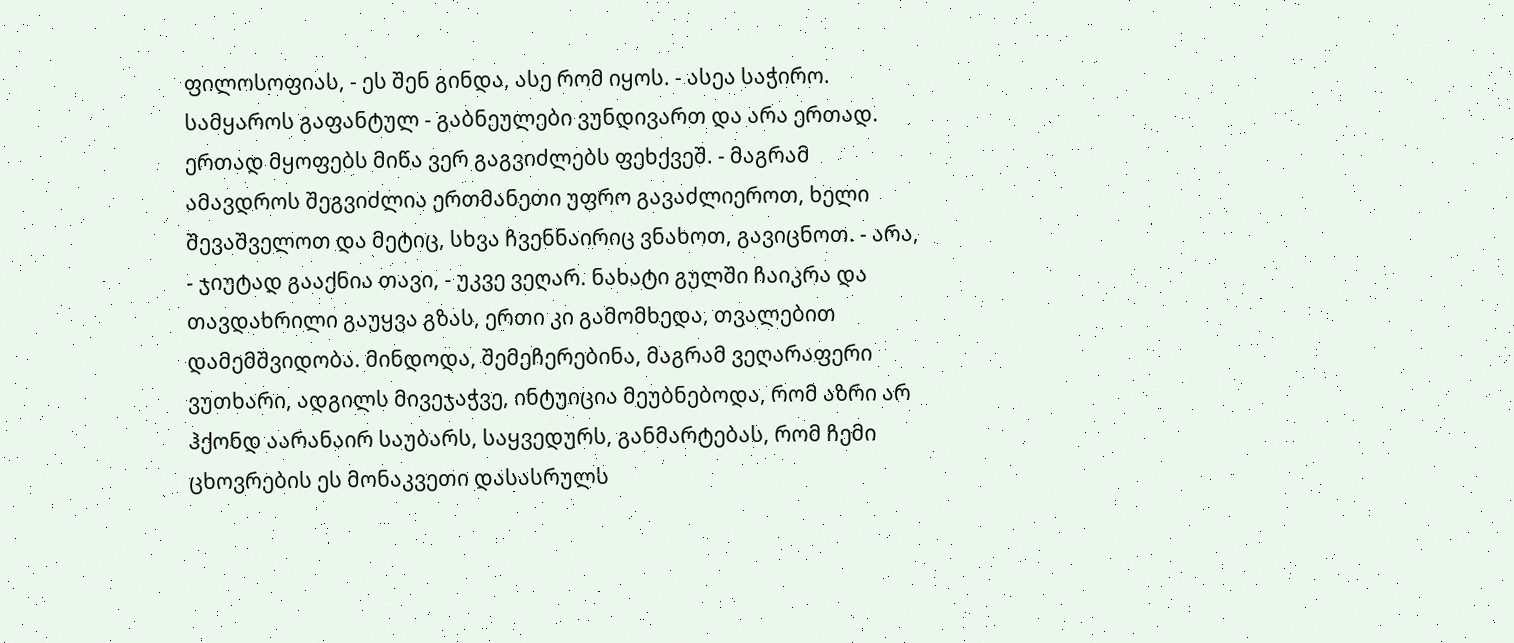ფილოსოფიას, - ეს შენ გინდა, ასე რომ იყოს. - ასეა საჭირო. სამყაროს გაფანტულ - გაბნეულები ვუნდივართ და არა ერთად. ერთად მყოფებს მიწა ვერ გაგვიძლებს ფეხქვეშ. - მაგრამ ამავდროს შეგვიძლია ერთმანეთი უფრო გავაძლიეროთ, ხელი შევაშველოთ და მეტიც, სხვა ჩვენნაირიც ვნახოთ, გავიცნოთ. - არა, - ჯიუტად გააქნია თავი, - უკვე ვეღარ. ნახატი გულში ჩაიკრა და თავდახრილი გაუყვა გზას, ერთი კი გამომხედა, თვალებით დამემშვიდობა. მინდოდა, შემეჩერებინა, მაგრამ ვეღარაფერი ვუთხარი, ადგილს მივეჯაჭვე, ინტუიცია მეუბნებოდა, რომ აზრი არ ჰქონდ აარანაირ საუბარს, საყვედურს, განმარტებას, რომ ჩემი ცხოვრების ეს მონაკვეთი დასასრულს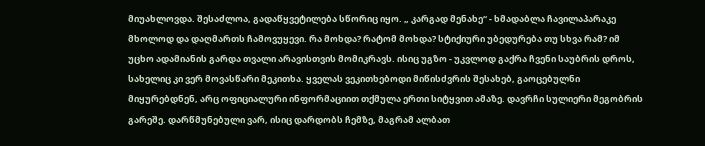მიუახლოვდა. შესაძლოა, გადაწყვეტილება სწორიც იყო. „ კარგად მენახე“ - ხმადაბლა ჩავილაპარაკე მხოლოდ და დაღმართს ჩამოვუყევი. რა მოხდა? რატომ მოხდა? სტიქიური უბედურება თუ სხვა რამ? იმ უცხო ადამიანის გარდა თვალი არავისთვის მომიკრავს. ისიც უგზო - უკვლოდ გაქრა ჩვენი საუბრის დროს, სახელიც კი ვერ მოვასწარი მეკითხა. ყველას ვეკითხებოდი მიწისძვრის შესახებ, გაოცებულნი მიყურებდნენ, არც ოფიციალური ინფორმაციით თქმულა ერთი სიტყვით ამაზე. დავრჩი სულიერი მეგობრის გარეშე. დარწმუნებული ვარ, ისიც დარდობს ჩემზე, მაგრამ ალბათ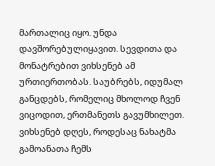მართალიც იყო. უნდა დავშორებულიყავით. სევდითა და მონატრებით ვიხსენებ ამ ურთიერთობას. საუბრებს, იდუმალ განცდებს, რომელიც მხოლოდ ჩვენ ვიცოდით, ერთმანეთს გავუმხილეთ. ვიხსენებ დღეს, როდესაც ნახატმა გამოანათა ჩემს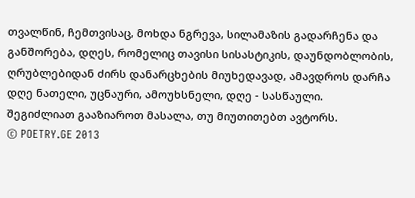თვალწინ, ჩემთვისაც, მოხდა ნგრევა, სილამაზის გადარჩენა და განშორება, დღეს, რომელიც თავისი სისასტიკის, დაუნდობლობის, ღრუბლებიდან ძირს დანარცხების მიუხედავად, ამავდროს დარჩა დღე ნათელი, უცნაური, ამოუხსნელი, დღე - სასწაული.
შეგიძლიათ გააზიაროთ მასალა, თუ მიუთითებთ ავტორს.
© POETRY.GE 2013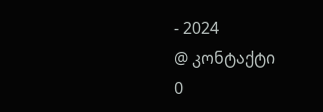- 2024
@ კონტაქტი
0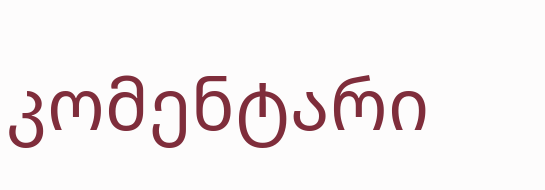კომენტარი